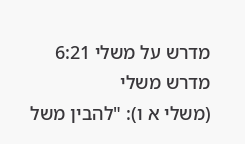מדרש על משלי 6:21
מדרש משלי
(משלי א ו): "להבין משל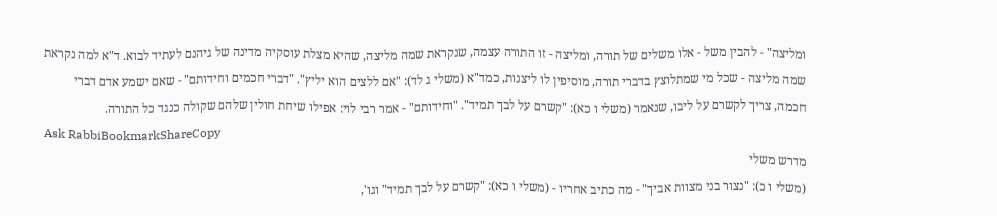ומליצה" - להבין משל - אלו משלים של תורה, ומליצה - זו התורה עצמה, שנקראת שמה מליצה, שהיא מצלת עוסקיה מדינה של גיהנם לעתיד לבוא. ד"א למה נקראת שמה מליצה - שכל מי שמתלוצץ בדברי תורה, מוסיפין לו ליצנות, כמד"א (משלי ג לד): "אם ללצים הוא יליץ". "דברי חכמים וחידותם" - שאם ישמע אדם דברי חכמה, צריך לקשרם על ליבו, שנאמר (משלי ו כא): "קשרם על לבך תמיד". "וחידותם" - אמר רבי לוי: אפילו שיחת חולין שלהם שקולה כנגד כל התורה.
Ask RabbiBookmarkShareCopy
מדרש משלי
(משלי ו כ): "נצור בני מצוות אביך" - מה כתיב אחריו - (משלי ו כא): "קשרם על לבך תמיד" וגו',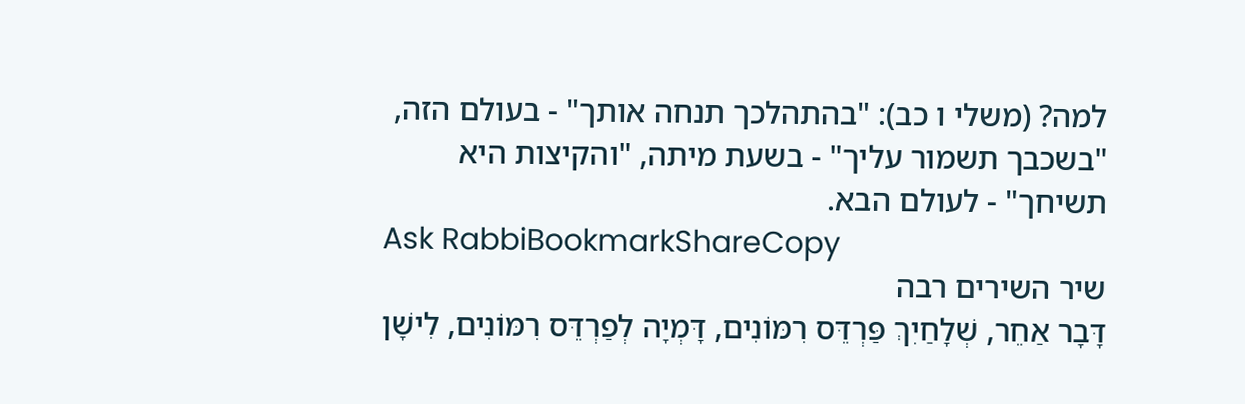למה? (משלי ו כב): "בהתהלכך תנחה אותך" - בעולם הזה, "בשכבך תשמור עליך" - בשעת מיתה, "והקיצות היא תשיחך" - לעולם הבא.
Ask RabbiBookmarkShareCopy
שיר השירים רבה
דָּבָר אַחֵר, שְׁלָחַיִךְ פַּרְדֵּס רִמּוֹנִים, דָּמְיָה לְפַרְדֵּס רִמּוֹנִים, לִישָׁן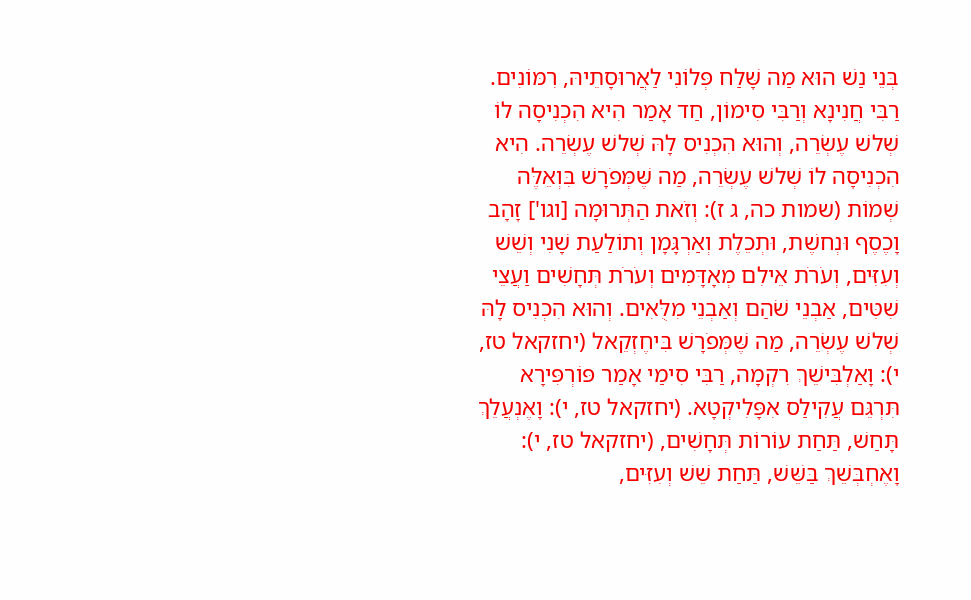בְּנֵי נַשׁ הוּא מַה שָּׁלַח פְּלוֹנִי לַאֲרוּסָתֵיהּ, רִמּוֹנִים. רַבִּי חֲנִינָא וְרַבִּי סִימוֹן, חַד אָמַר הִיא הִכְנִיסָה לוֹ שְׁלשׁ עֶשְׂרֵה, וְהוּא הִכְנִיס לָהּ שְׁלשׁ עֶשְׂרֵה. הִיא הִכְנִיסָה לוֹ שְׁלשׁ עֶשְׂרֵה, מַה שֶּׁמְּפֹרָשׁ בִּוְאֵלֶּה שְׁמוֹת (שמות כה, ג ז): וְזֹאת הַתְּרוּמָה [וגו'] זָהָב וָכֶסֶף וּנְחשֶׁת, וּתְכֵלֶת וְאַרְגָּמָן וְתוֹלַעַת שָׁנִי וְשֵׁשׁ וְעִזִּים, וְעֹרֹת אֵילִם מְאָדָּמִים וְעֹרֹת תְּחָשִׁים וַעֲצֵי שִׁטִּים, אַבְנֵי שֹׁהַם וְאַבְנֵי מִלֻּאִים. וְהוּא הִכְנִיס לָהּ שְׁלשׁ עֶשְׂרֵה, מַה שֶּׁמְּפֹרָשׁ בִּיחֶזְקֵאל (יחזקאל טז, י): וָאַלְבִּישֵׁךְ רִקְמָה, רַבִּי סִימַי אָמַר פּוֹרְפִּירָא תִּרְגֵּם עֲקִילַס אִפָּלִיקְטָא. (יחזקאל טז, י): וָאֶנְעֲלֵךְ תָּחַשׁ, תַּחַת עוֹרוֹת תְּחָשִׁים, (יחזקאל טז, י): וָאֶחְבְּשֵׁךְ בַּשֵּׁשׁ, תַּחַת שֵׁשׁ וְעִזִּים,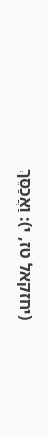(יחזקאל טז, י): וַאֲכַסֵּךְ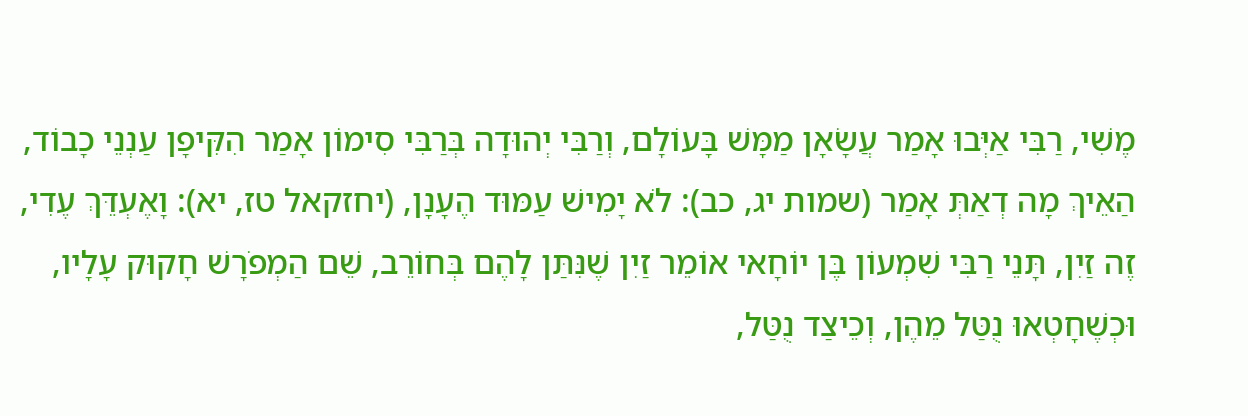מֶשִׁי, רַבִּי אַיְּבוּ אָמַר עֲשָׂאָן מַמָּשׁ בָּעוֹלָם, וְרַבִּי יְהוּדָה בְּרַבִּי סִימוֹן אָמַר הִקִּיפָן עַנְנֵי כָבוֹד, הַאֵיךְ מָה דְאַתְּ אָמַר (שמות יג, כב): לֹא יָמִישׁ עַמּוּד הֶעָנָן, (יחזקאל טז, יא): וָאֶעְדֵּךְ עֶדִי, זֶה זַיִן, תָּנֵי רַבִּי שִׁמְעוֹן בֶּן יוֹחָאי אוֹמֵר זַיִן שֶׁנִּתַּן לָהֶם בְּחוֹרֵב, שֵׁם הַמְפֹרָשׁ חָקוּק עָלָיו, וּכְשֶׁחָטְאוּ נֻטַּל מֵהֶן, וְכֵיצַד נֻטַּל,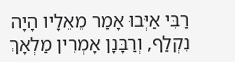רַבִּי אַיְּבוּ אָמַר מֵאֵלָיו הָיָה נִקְלַף, וְרַבָּנָן אָמְרִין מַלְאָךְ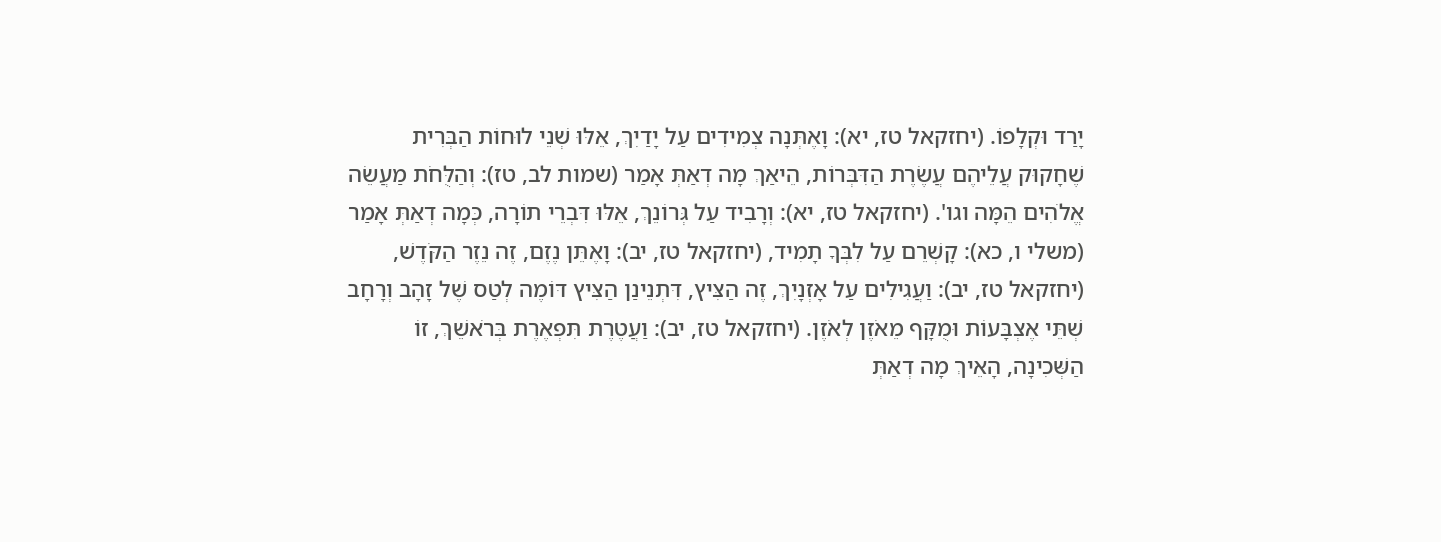יָרַד וּקְלָפוֹ. (יחזקאל טז, יא): וָאֶתְּנָה צְמִידִים עַל יָדַיִךְ, אֵלּוּ שְׁנֵי לוּחוֹת הַבְּרִית שֶׁחָקוּק עֲלֵיהֶם עֲשֶׂרֶת הַדִּבְּרוֹת, הֵיאַךְ מָה דְאַתְּ אָמַר (שמות לב, טז): וְהַלֻּחֹת מַעֲשֵׂה אֱלֹהִים הֵמָּה וגו'. (יחזקאל טז, יא): וְרָבִיד עַל גְּרוֹנֵךְ, אֵלּוּ דִּבְרֵי תוֹרָה, כְּמָה דְאַתְּ אָמַר (משלי ו, כא): קָשְׁרֵם עַל לִבְּךָ תָמִיד, (יחזקאל טז, יב): וָאֶתֵּן נֶזֶם, זֶה נֵזֶר הַקֹּדֶשׁ, (יחזקאל טז, יב): וַעֲגִילִים עַל אָזְנָיִךְ, זֶה הַצִּיץ, דִּתְנֵינַן הַצִּיץ דּוֹמֶה לְטַס שֶׁל זָהָב וְרָחָב שְׁתֵּי אֶצְבָּעוֹת וּמֻקָּף מֵאֹזֶן לְאֹזֶן. (יחזקאל טז, יב): וַעֲטֶרֶת תִּפְאֶרֶת בְּרֹאשֵׁךְ, זוֹ הַשְּׁכִינָה, הָאֵיךְ מָה דְאַתְּ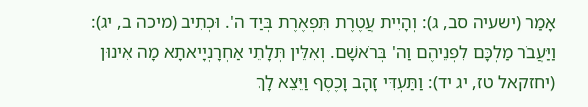אָמַר (ישעיה סב, ג): וְהָיִית עֲטֶרֶת תִּפְאֶרֶת בְּיַד ה'. וּכְתִיב (מיכה ב, יג): וַיַּעֲבֹר מַלְכָּם לִפְנֵיהֶם וַה' בְּרֹאשָׁם. וְאִלֵּין תְּלָתֵי אַחְרָנְיָיאתָא מָה אִינוּן (יחזקאל טז, יג יד): וַתַּעְדִּי זָהָב וָכֶסֶף וַיֵּצֵא לָךְ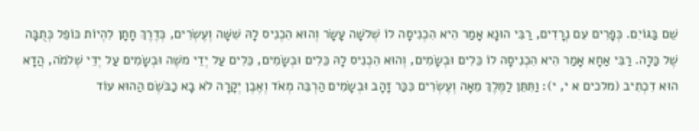שֵׁם בַּגּוֹיִם. כְּפָרִים עִם נְרָדִים, רַבִּי הוּנָא אָמַר הִיא הִכְנִיסָה לוֹ שְׁלשָׁה עָשָׂר וְהוּא הִכְנִיס לָהּ שִׁשָּׁה וְעֶשְׂרִים, כְּדֶרֶךְ חָתָן לִהְיוֹת כּוֹפֵל כְּתֻבָּה שֶׁל כַּלָּה. רַבִּי אַחָא אָמַר הִיא הִכְנִיסָה לוֹ כֵּלִים וּבְשָׂמִים, וְהוּא הִכְנִיס לָהּ כֵּלִים וּבְשָׂמִים, כֵּלִים עַל יְדֵי משֶׁה וּבְשָׂמִים עַל יְדֵי שְׁלֹמֹה, הֲדָא הוּא דִכְתִיב (מלכים א י, י): וַתִּתֵּן לַמֶּלֶךְ מֵאָה וְעֶשְׂרִים כִּכַּר זָהָב וּבְשָׂמִים הַרְבֵּה מְאֹד וְאֶבֶן יְקָרָה לֹא בָא כַבֹּשֶׂם הַהוּא עוֹד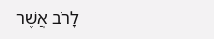לָרֹב אֲשֶׁר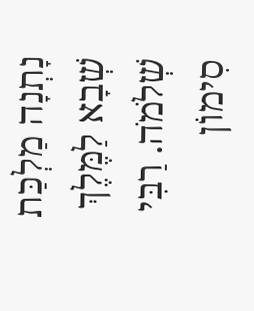נָתְנָה מַלְכַּת שְׁבָא לַמֶּלֶךְ שְׁלֹמֹה. רַבִּי סִימוֹן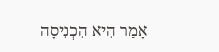אָמַר הִיא הִכְנִיסָה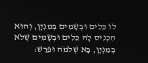לוֹ כֵּלִים וּבְשָׂמִים בְּמִנְיָן, וְהוּא הִכְנִיס לָהּ כֵּלִים וּבְשָׂמִים שֶׁלֹא בְמִנְיָן, בָּא שְׁלֹמֹה וּפֵרַשׁ: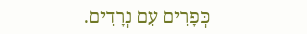כְּפָרִים עִם נְרָדִים.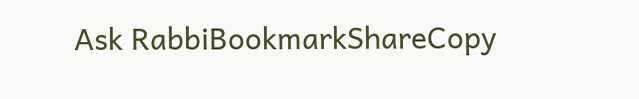Ask RabbiBookmarkShareCopy